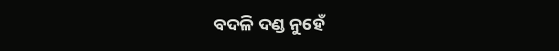ବଦଳି ଦଣ୍ଡ ନୁହେଁ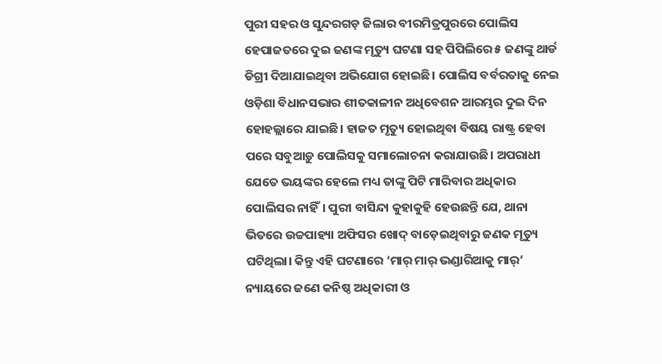ପୁରୀ ସହର ଓ ସୁନ୍ଦରଗଡ଼ ଜିଲାର ବୀରମିତ୍ରପୁରରେ ପୋଲିସ ହେପାଜତରେ ଦୁଇ ଜଣଙ୍କ ମୃତ୍ୟୁ ଘଟଣା ସହ ପିପିଲିରେ ୫ ଜଣଙ୍କୁ ଥାର୍ଡ ଡିଗ୍ରୀ ଦିଆଯାଇଥିବା ଅଭିଯୋଗ ହୋଇଛି। ପୋଲିସ ବର୍ବରତାକୁ ନେଇ ଓଡ଼ିଶା ବିଧାନସଭାର ଶୀତକାଳୀନ ଅଧିବେଶନ ଆରମ୍ଭର ଦୁଇ ଦିନ ହୋହଲ୍ଲାରେ ଯାଇଛି। ହାଜତ ମୃତ୍ୟୁ ହୋଇଥିବା ବିଷୟ ରାଷ୍ଟ୍ର ହେବା ପରେ ସବୁଆଡ଼ୁ ପୋଲିସକୁ ସମାଲୋଚନା କରାଯାଉଛି। ଅପରାଧୀ ଯେତେ ଭୟଙ୍କର ହେଲେ ମଧ୍ୟ ତାଙ୍କୁ ପିଟି ମାରିବାର ଅଧିକାର ପୋଲିସର ନାହିଁ। ପୁରୀ ବାସିନ୍ଦା କୁହାକୁହି ହେଉଛନ୍ତି ଯେ, ଥାନା ଭିତରେ ଉଚ୍ଚପାହ୍ୟା ଅଫିସର ଖୋଦ୍‌ ବାଡ଼େଇଥିବାରୁ ଜଣକ ମୃତ୍ୟୁ ଘଟିଥିଲା। କିନ୍ତୁ ଏହି ଘଟଣାରେ ‘ମାର୍‌ ମାର୍‌ ଭଣ୍ଡାରିଆକୁ ମାର୍‌’ ନ୍ୟାୟରେ ଜଣେ କନିଷ୍ଠ ଅଧିକାରୀ ଓ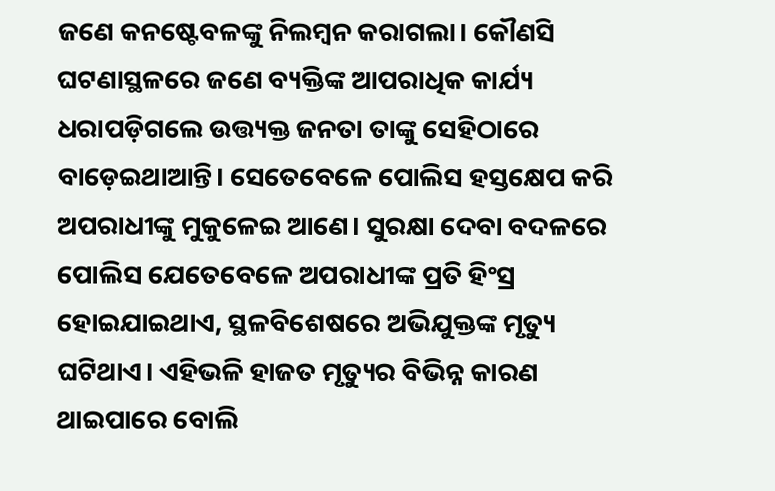ଜଣେ କନଷ୍ଟେବଳଙ୍କୁ ନିଲମ୍ବନ କରାଗଲା। କୌଣସି ଘଟଣାସ୍ଥଳରେ ଜଣେ ବ୍ୟକ୍ତିଙ୍କ ଆପରାଧିକ କାର୍ଯ୍ୟ ଧରାପଡ଼ିଗଲେ ଉତ୍ତ୍ୟକ୍ତ ଜନତା ତାଙ୍କୁ ସେହିଠାରେ ବାଡ଼େଇଥାଆନ୍ତି। ସେତେବେଳେ ପୋଲିସ ହସ୍ତକ୍ଷେପ କରି ଅପରାଧୀଙ୍କୁ ମୁକୁଳେଇ ଆଣେ। ସୁରକ୍ଷା ଦେବା ବଦଳରେ ପୋଲିସ ଯେତେବେଳେ ଅପରାଧୀଙ୍କ ପ୍ରତି ହିଂସ୍ର ହୋଇଯାଇଥାଏ, ସ୍ଥଳବିଶେଷରେ ଅଭିଯୁକ୍ତଙ୍କ ମୃତ୍ୟୁ ଘଟିଥାଏ। ଏହିଭଳି ହାଜତ ମୃତ୍ୟୁର ବିଭିନ୍ନ କାରଣ ଥାଇପାରେ ବୋଲି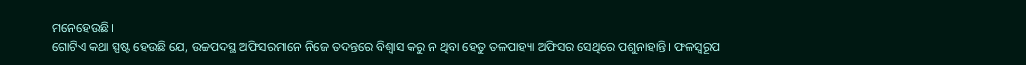ମନେହେଉଛି।
ଗୋଟିଏ କଥା ସ୍ପଷ୍ଟ ହେଉଛି ଯେ, ଉଚ୍ଚପଦସ୍ଥ ଅଫିସରମାନେ ନିଜେ ତଦନ୍ତରେ ବିଶ୍ୱାସ କରୁ ନ ଥିବା ହେତୁ ତଳପାହ୍ୟା ଅଫିସର ସେଥିରେ ପଶୁନାହାନ୍ତି। ଫଳସ୍ବରୂପ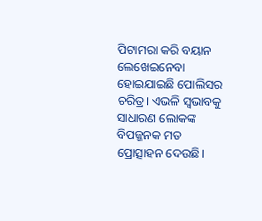ପିଟାମରା କରି ବୟାନ ଲେଖେଇନେବା ହୋଇଯାଇଛି ପୋଲିସର ଚରିତ୍ର। ଏଭଳି ସ୍ବଭାବକୁ ସାଧାରଣ ଲୋକଙ୍କ ବିପଜ୍ଜନକ ମତ ପ୍ରୋତ୍ସାହନ ଦେଉଛି।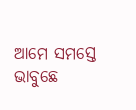ଆମେ ସମସ୍ତେ ଭାବୁଛେ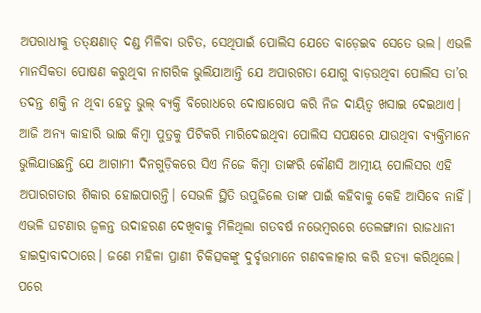ଅପରାଧୀକୁ ତତ୍‌କ୍ଷଣାତ୍‌ ଦଣ୍ଡ ମିଳିବା ଉଚିତ, ସେଥିପାଇଁ ପୋଲିସ ଯେତେ ବାଡ଼େଇବ ସେତେ ଭଲ। ଏଭଳି ମାନସିକତା ପୋଷଣ କରୁଥିବା ନାଗରିକ ଭୁଲିଯାଆନ୍ତି ଯେ ଅପାରଗତା ଯୋଗୁ ବାଡ଼ଉଥିବା ପୋଲିସ ତା’ର ତଦନ୍ତ ଶକ୍ତି ନ ଥିବା ହେତୁ ଭୁଲ୍‌ ବ୍ୟକ୍ତି ବିରୋଧରେ ଦୋଷାରୋପ କରି ନିଜ ଦାୟିତ୍ୱ ଖସାଇ ଦେଇଥାଏ। ଆଜି ଅନ୍ୟ କାହାରି ଭାଇ କିମ୍ବା ପୁତ୍ରକୁ ପିଟିକରି ମାରିଦେଇଥିବା ପୋଲିସ ସପକ୍ଷରେ ଯାଉଥିବା ବ୍ୟକ୍ତିମାନେ ଭୁଲିଯାଉଛନ୍ତି ଯେ ଆଗାମୀ ଦିନଗୁଡ଼ିକରେ ସିଏ ନିଜେ କିମ୍ବା ତାଙ୍କରି କୌଣସି ଆତ୍ମୀୟ ପୋଲିସର ଏହି ଅପାରଗତାର ଶିକାର ହୋଇପାରନ୍ତି। ସେଭଳି ସ୍ଥିତି ଉପୁଜିଲେ ତାଙ୍କ ପାଇଁ କହିବାକୁ କେହି ଆସିବେ ନାହିଁ। ଏଭଳି ଘଟଣାର ଜ୍ୱଳନ୍ତ ଉଦାହରଣ ଦେଖିବାକୁ ମିଳିଥିଲା ଗତବର୍ଷ ନଭେମ୍ବରରେ ତେଲଙ୍ଗାନା ରାଜଧାନୀ ହାଇଦ୍ରାବାଦଠାରେ। ଜଣେ ମହିଳା ପ୍ରାଣୀ ଚିକିତ୍ସକଙ୍କୁ ଦୁର୍ବୃତ୍ତମାନେ ଗଣବଳାତ୍କାର କରି ହତ୍ୟା କରିଥିଲେ। ପରେ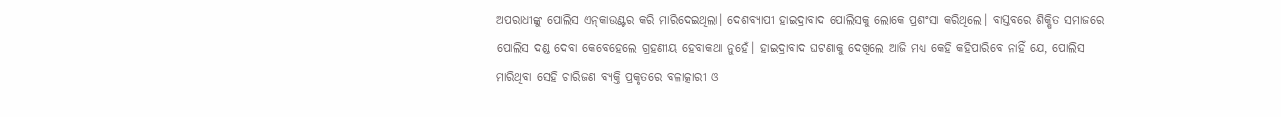ଅପରାଧୀଙ୍କୁ ପୋଲିସ ଏନ୍‌କାଉଣ୍ଟର କରି ମାରିଦେଇଥିଲା। ଦେଶବ୍ୟାପୀ ହାଇଦ୍ରାବାଦ ପୋଲିସକୁ ଲୋକେ ପ୍ରଶଂସା କରିଥିଲେ। ବାସ୍ତବରେ ଶିକ୍ଷିତ ସମାଜରେ ପୋଲିସ ଦଣ୍ଡ ଦେବା କେବେହେଲେ ଗ୍ରହଣୀୟ ହେବାକଥା ନୁହେଁ। ହାଇଦ୍ରାବାଦ ଘଟଣାକୁ ଦେଖିଲେ ଆଜି ମଧ୍ୟ କେହି କହିପାରିବେ ନାହିଁ ଯେ, ପୋଲିସ ମାରିଥିବା ସେହି ଚାରିଜଣ ବ୍ୟକ୍ତି ପ୍ରକୃତରେ ବଳାତ୍କାରୀ ଓ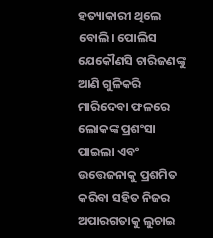ହତ୍ୟାକାରୀ ଥିଲେ ବୋଲି। ପୋଲିସ ଯେକୌଣସି ଚାରିଜଣଙ୍କୁ ଆଣି ଗୁଳିକରି ମାରିଦେବା ଫଳରେ ଲୋକଙ୍କ ପ୍ରଶଂସା ପାଇଲା ଏବଂ ଉତ୍ତେଜନାକୁ ପ୍ରଶମିତ କରିବା ସହିତ ନିଜର ଅପାରଗତାକୁ ଲୁଚାଇ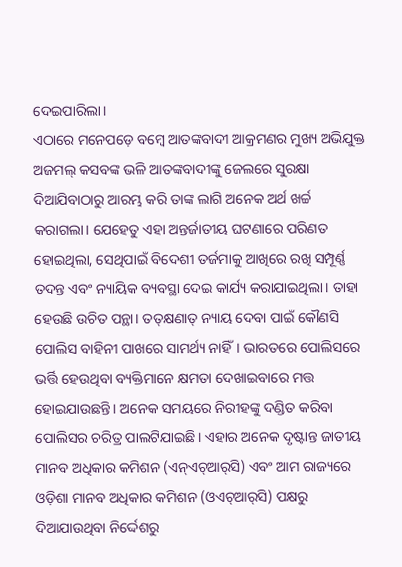ଦେଇପାରିଲା।
ଏଠାରେ ମନେପଡ଼େ ବମ୍ବେ ଆତଙ୍କବାଦୀ ଆକ୍ରମଣର ମୁଖ୍ୟ ଅଭିଯୁକ୍ତ ଅଜମଲ୍‌ କସବଙ୍କ ଭଳି ଆତଙ୍କବାଦୀଙ୍କୁ ଜେଲରେ ସୁରକ୍ଷା ଦିଆଯିବାଠାରୁ ଆରମ୍ଭ କରି ତାଙ୍କ ଲାଗି ଅନେକ ଅର୍ଥ ଖର୍ଚ୍ଚ କରାଗଲା। ଯେହେତୁ ଏହା ଅନ୍ତର୍ଜାତୀୟ ଘଟଣାରେ ପରିଣତ ହୋଇଥିଲା, ସେଥିପାଇଁ ବିଦେଶୀ ତର୍ଜମାକୁ ଆଖିରେ ରଖି ସମ୍ପୂର୍ଣ୍ଣ ତଦନ୍ତ ଏବଂ ନ୍ୟାୟିକ ବ୍ୟବସ୍ଥା ଦେଇ କାର୍ଯ୍ୟ କରାଯାଇଥିଲା। ତାହା ହେଉଛି ଉଚିତ ପନ୍ଥା। ତତ୍‌କ୍ଷଣାତ୍‌ ନ୍ୟାୟ ଦେବା ପାଇଁ କୌଣସି ପୋଲିସ ବାହିନୀ ପାଖରେ ସାମର୍ଥ୍ୟ ନାହିଁ। ଭାରତରେ ପୋଲିସରେ ଭର୍ତ୍ତି ହେଉଥିବା ବ୍ୟକ୍ତିମାନେ କ୍ଷମତା ଦେଖାଇବାରେ ମତ୍ତ ହୋଇଯାଉଛନ୍ତି। ଅନେକ ସମୟରେ ନିରୀହଙ୍କୁ ଦଣ୍ଡିତ କରିବା ପୋଲିସର ଚରିତ୍ର ପାଲଟିଯାଇଛି। ଏହାର ଅନେକ ଦୃଷ୍ଟାନ୍ତ ଜାତୀୟ ମାନବ ଅଧିକାର କମିଶନ (ଏନ୍‌ଏଚ୍‌ଆର୍‌ସି) ଏବଂ ଆମ ରାଜ୍ୟରେ ଓଡ଼ିଶା ମାନବ ଅଧିକାର କମିଶନ (ଓଏଚ୍‌ଆର୍‌ସି) ପକ୍ଷରୁ ଦିଆଯାଉଥିବା ନିର୍ଦ୍ଦେଶରୁ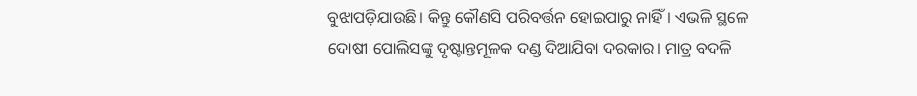ବୁଝାପଡ଼ିଯାଉଛି। କିନ୍ତୁ କୌଣସି ପରିବର୍ତ୍ତନ ହୋଇପାରୁ ନାହିଁ। ଏଭଳି ସ୍ଥଳେ ଦୋଷୀ ପୋଲିସଙ୍କୁ ଦୃଷ୍ଟାନ୍ତମୂଳକ ଦଣ୍ଡ ଦିଆଯିବା ଦରକାର। ମାତ୍ର ବଦଳି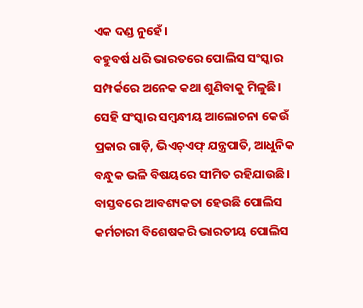ଏକ ଦଣ୍ଡ ନୁହେଁ।
ବହୁବର୍ଷ ଧରି ଭାରତରେ ପୋଲିସ ସଂସ୍କାର ସମ୍ପର୍କରେ ଅନେକ କଥା ଶୁଣିବାକୁ ମିଳୁଛି। ସେହି ସଂସ୍କାର ସମ୍ବନ୍ଧୀୟ ଆଲୋଚନା କେଉଁ ପ୍ରକାର ଗାଡ଼ି, ଭିଏଚ୍‌ଏଫ୍‌ ଯନ୍ତ୍ରପାତି, ଆଧୁନିକ ବନ୍ଧୁକ ଭଳି ବିଷୟରେ ସୀମିତ ରହିଯାଉଛି। ବାସ୍ତବରେ ଆବଶ୍ୟକତା ହେଉଛି ପୋଲିସ କର୍ମଚାରୀ ବିଶେଷକରି ଭାରତୀୟ ପୋଲିସ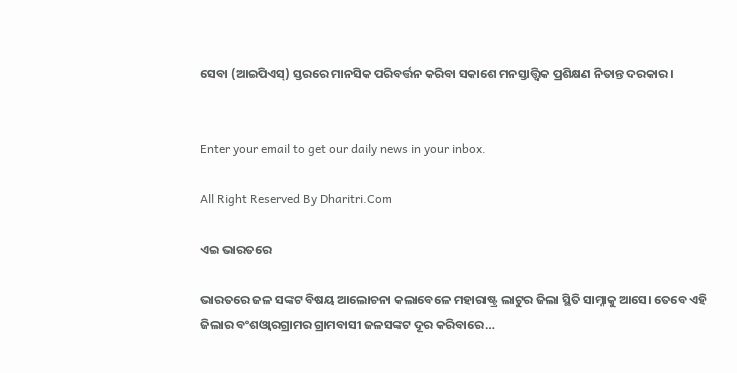ସେବା (ଆଇପିଏସ୍‌) ସ୍ତରରେ ମାନସିକ ପରିବର୍ତ୍ତନ କରିବା ସକାଶେ ମନସ୍ତାତ୍ତ୍ୱିକ ପ୍ରଶିକ୍ଷଣ ନିତାନ୍ତ ଦରକାର।


Enter your email to get our daily news in your inbox.

All Right Reserved By Dharitri.Com

ଏଇ ଭାରତରେ

ଭାରତରେ ଜଳ ସଙ୍କଟ ବିଷୟ ଆଲୋଚନା କଲାବେଳେ ମହାରାଷ୍ଟ୍ର ଲାଟୁର ଜିଲା ସ୍ଥିତି ସାମ୍ନାକୁ ଆସେ। ତେବେ ଏହି ଜିଲାର ବଂଶଓ୍ବାରଗ୍ରାମର ଗ୍ରାମବାସୀ ଜଳସଙ୍କଟ ଦୂର କରିବାରେ…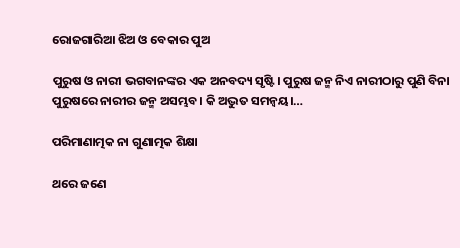ରୋଜଗାରିଆ ଝିଅ ଓ ବେକାର ପୁଅ

ପୁରୁଷ ଓ ନାରୀ ଭଗବାନଙ୍କର ଏକ ଅନବଦ୍ୟ ସୃଷ୍ଟି। ପୁରୁଷ ଜନ୍ମ ନିଏ ନାରୀଠାରୁ ପୁଣି ବିନା ପୁରୁଷରେ ନାରୀର ଜନ୍ମ ଅସମ୍ଭବ। କି ଅଦ୍ଭୁତ ସମନ୍ବୟ।…

ପରିମାଣାତ୍ମକ ନା ଗୁଣାତ୍ମକ ଶିକ୍ଷା

ଥରେ ଜଣେ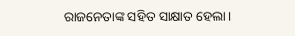ରାଜନେତାଙ୍କ ସହିତ ସାକ୍ଷାତ ହେଲା।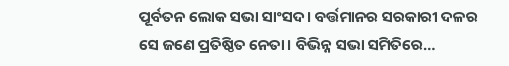ପୂର୍ବତନ ଲୋକ ସଭା ସାଂସଦ। ବର୍ତ୍ତମାନର ସରକାରୀ ଦଳର ସେ ଜଣେ ପ୍ରତିଷ୍ଠିତ ନେତା। ବିଭିନ୍ନ ସଭା ସମିତିରେ…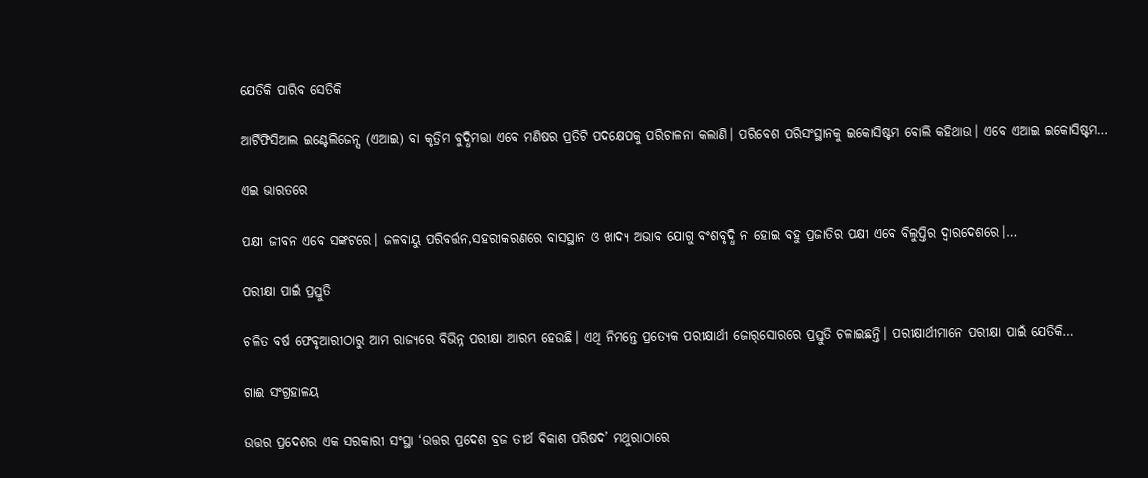ଯେତିକି ପାରିବ ସେତିକି

ଆର୍ଟିଫିସିଆଲ ଇଣ୍ଟେଲିଜେନ୍ସ (ଏଆଇ) ବା କୃତ୍ରିମ ବୁଦ୍ଧିମତ୍ତା ଏବେ ମଣିଷର ପ୍ରତିଟି ପଦକ୍ଷେପକୁ ପରିଚାଳନା କଲାଣି। ପରିବେଶ ପରିସଂସ୍ଥାନକୁ ଇକୋସିଷ୍ଟମ ବୋଲି କହିଥାଉ। ଏବେ ଏଆଇ ଇକୋସିଷ୍ଟମ…

ଏଇ ଭାରତରେ

ପକ୍ଷୀ ଜୀବନ ଏବେ ସଙ୍କଟରେ। ଜଳବାୟୁ ପରିବର୍ତ୍ତନ,ସହରୀକରଣରେ ବାସସ୍ଥାନ ଓ ଖାଦ୍ୟ ଅଭାବ ଯୋଗୁ ବଂଶବୃଦ୍ଧି ନ ହୋଇ ବହୁ ପ୍ରଜାତିର ପକ୍ଷୀ ଏବେ ବିଲୁପ୍ତିର ଦ୍ୱାରଦେଶରେ।…

ପରୀକ୍ଷା ପାଇଁ ପ୍ରସ୍ତୁତି

ଚଳିତ ବର୍ଷ ଫେବୃଆରୀଠାରୁ ଆମ ରାଜ୍ୟରେ ବିଭିନ୍ନ ପରୀକ୍ଷା ଆରମ୍ଭ ହେଉଛି। ଏଥି ନିମନ୍ତେ ପ୍ରତ୍ୟେକ ପରୀକ୍ଷାର୍ଥୀ ଜୋର୍‌ସୋରରେ ପ୍ରସ୍ତୁତି ଚଳାଇଛନ୍ତି। ପରୀକ୍ଷାର୍ଥୀମାନେ ପରୀକ୍ଷା ପାଇଁ ଯେତିକି…

ଗାଈ ସଂଗ୍ରହାଳୟ

ଉତ୍ତର ପ୍ରଦେଶର ଏକ ସରକାରୀ ସଂସ୍ଥା ‘ଉତ୍ତର ପ୍ରଦେଶ ବ୍ରଜ ତୀର୍ଥ ବିକାଶ ପରିଷଦ’ ମଥୁରାଠାରେ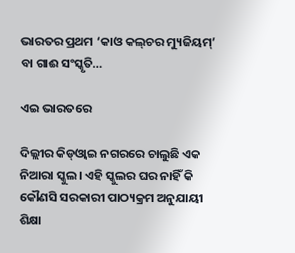ଭାରତର ପ୍ରଥମ ‘କାଓ କଲ୍‌ଚର ମ୍ୟୁଜିୟମ୍‌’ ବା ଗାଈ ସଂସ୍କୃତି…

ଏଇ ଭାରତରେ

ଦିଲ୍ଲୀର କିଡ୍‌ଓ୍ବାଇ ନଗରରେ ଚାଲୁଛି ଏକ ନିଆରା ସ୍କୁଲ। ଏହି ସ୍କୁଲର ଘର ନାହିଁ କି କୌଣସି ସରକାରୀ ପାଠ୍ୟକ୍ରମ ଅନୁଯାୟୀ ଶିକ୍ଷା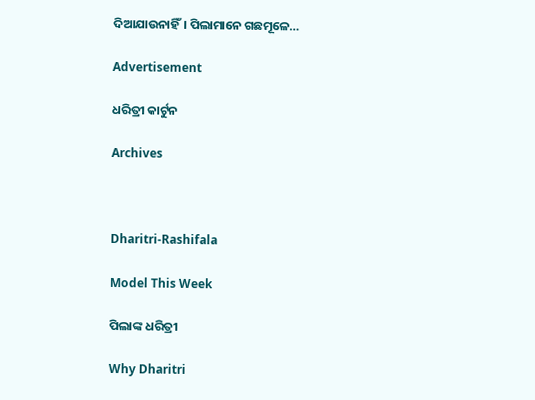ଦିଆଯାଉନାହିଁ। ପିଲାମାନେ ଗଛମୂଳେ…

Advertisement

ଧରିତ୍ରୀ କାର୍ଟୁନ

Archives



Dharitri-Rashifala

Model This Week

ପିଲାଙ୍କ ଧରିତ୍ରୀ

Why Dharitri